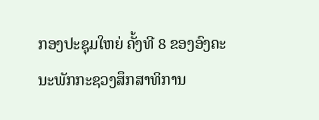ກອງປະຊຸມໃຫຍ່ ຄັ້ງທີ 8 ຂອງອົງຄະນະພັກກະຊວງສຶກສາທິການ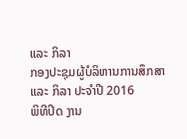ແລະ ກິລາ
ກອງປະຊຸມຜູ້ບໍລິຫານການສຶກສາ ແລະ ກິລາ ປະຈຳປີ 2016
ພິທີປິດ ງານ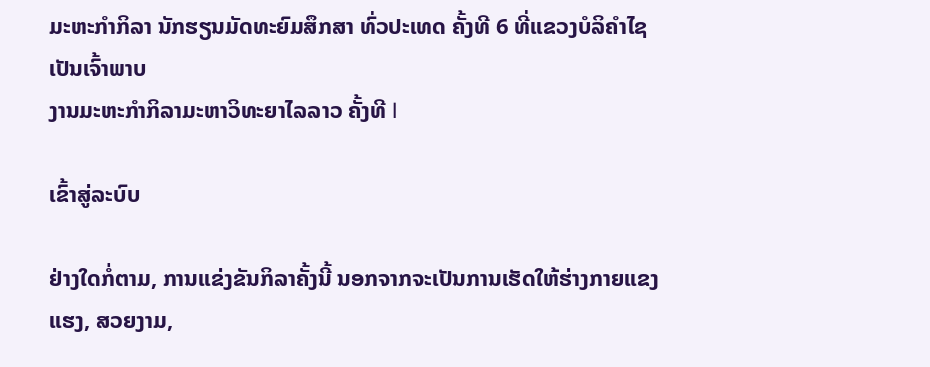ມະຫະກຳກິລາ ນັກຮຽນມັດທະຍົມສຶກສາ ທົ່ວປະເທດ ຄັ້ງທີ 6 ທີ່ແຂວງບໍລິຄຳໄຊ ເປັນເຈົ້າພາບ
ງານມະຫະກຳກິລາມະຫາວິທະຍາໄລລາວ ຄັ້ງທີ I

ເຂົ້າສູ່ລະບົບ

ຢ່າງໃດກໍ່ຕາມ, ການແຂ່ງຂັນກິລາຄັ້ງນີ້ ນອກຈາກຈະເປັນການເຮັດໃຫ້ຮ່າງກາຍແຂງແຮງ, ສວຍງາມ,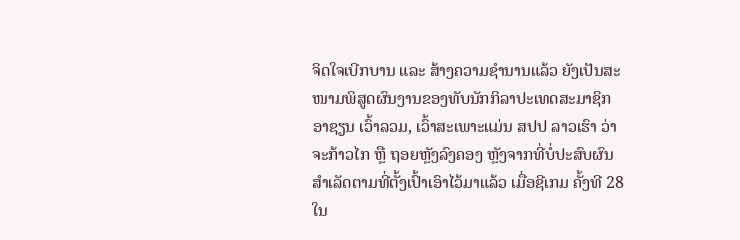ຈິດໃຈເບີກບານ ແລະ ສ້າງຄວາມຊຳນານແລ້ວ ຍັງເປັນສະໜາມພິສູດຜົນງານຂອງທັບນັກກິລາປະເທດສະມາຊິກອາຊຽນ ເວົ້າລວມ, ເວົ້າສະເພາະແມ່ນ ສປປ ລາວເຮົາ ວ່າຈະກ້າວໄກ ຫຼື ຖອຍຫຼັງລົງຄອງ ຫຼັງຈາກທີ່ບໍ່ປະສົບຜົນສຳເລັດຕາມທີ່ຕັ້ງເປົ້າເອົາໄວ້ມາແລ້ວ ເມື່ອຊີເກມ ຄັ້ງທີ 28 ໃນ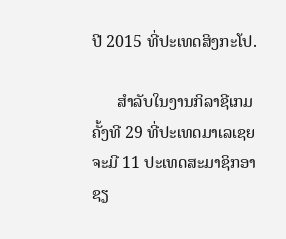ປີ 2015 ທີ່ປະເທດສິງກະໂປ.

      ສຳລັບໃນງານກິລາຊີເກມ ຄັ້ງທີ 29 ທີ່ປະເທດມາເລເຊຍ ຈະມີ 11 ປະເທດສະມາຊິກອາຊຽ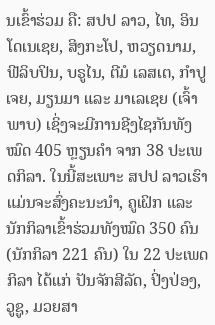ນເຂົ້າຮ່ວມ ຄື: ສປປ ລາວ, ໄທ, ອິນໂດເນເຊຍ, ສິງກະໂປ, ຫວຽດນາມ, ຟີລິບປິນ, ບຣູໄນ, ຕີມໍ ເລສເຕ, ກຳປູເຈຍ, ມຽນມາ ແລະ ມາເລເຊຍ (ເຈົ້າພາບ) ເຊິ່ງຈະມີການຊີງໄຊກັນທັງໝົດ 405 ຫຼຽນຄຳ ຈາກ 38 ປະເພດກິລາ. ໃນນີ້ສະເພາະ ສປປ ລາວເຮົາ ແມ່ນຈະສົ່ງຄະນະນຳ, ຄູເຝິກ ແລະ ນັກກິລາເຂົ້າຮ່ວມທັງໝົດ 350 ຄົນ (ນັກກິລາ 221 ຄົນ) ໃນ 22 ປະເພດກິລາ ໄດ້ແກ່ ປັນຈັກສີລັດ, ປິ່ງປ່ອງ, ວູຊູ, ມວຍສາ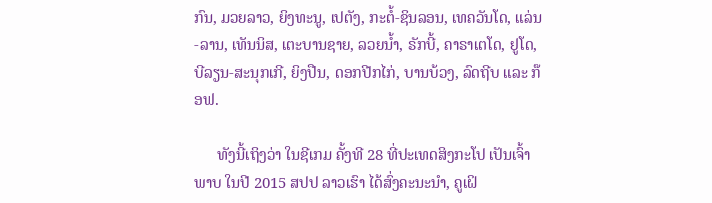ກົນ, ມວຍລາວ, ຍິງທະນູ, ເປຕັງ, ກະຕໍ້-ຊິນລອນ, ເທຄວັນໂດ, ແລ່ນ-ລານ, ເທັນນິສ, ເຕະບານຊາຍ, ລວຍນ້ຳ, ຣັກບີ້, ຄາຣາເຕໂດ, ຢູໂດ, ບີລຽນ-ສະນຸກເກີ, ຍິງປືນ, ດອກປີກໄກ່, ບານບ້ວງ, ລົດຖີບ ແລະ ກ໊ອຟ.

      ທັງນີ້ເຖິງວ່າ ໃນຊີເກມ ຄັ້ງທີ 28 ທີ່ປະເທດສິງກະໂປ ເປັນເຈົ້າພາບ ໃນປີ 2015 ສປປ ລາວເຮົາ ໄດ້ສົ່ງຄະນະນຳ, ຄູເຝິ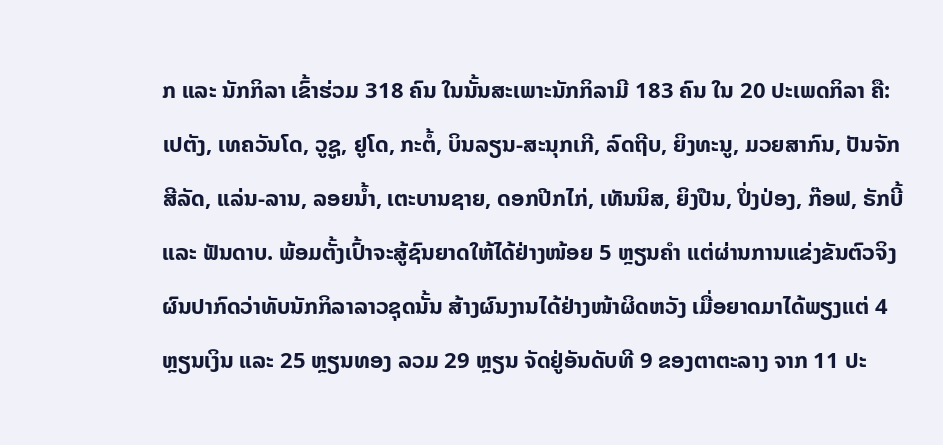ກ ແລະ ນັກກິລາ ເຂົ້າຮ່ວມ 318 ຄົນ ໃນນັ້ນສະເພາະນັກກິລາມີ 183 ຄົນ ໃນ 20 ປະເພດກິລາ ຄື: ເປຕັງ, ເທຄວັນໂດ, ວູຊູ, ຢູໂດ, ກະຕໍ້, ບິນລຽນ-ສະນຸກເກີ, ລົດຖີບ, ຍິງທະນູ, ມວຍສາກົນ, ປັນຈັກສີລັດ, ແລ່ນ-ລານ, ລອຍນ້ຳ, ເຕະບານຊາຍ, ດອກປີກໄກ່, ເທັນນິສ, ຍິງປືນ, ປິ່ງປ່ອງ, ກ໊ອຟ, ຣັກບີ້ ແລະ ຟັນດາບ. ພ້ອມຕັ້ງເປົ້າຈະສູ້ຊົນຍາດໃຫ້ໄດ້ຢ່າງໜ້ອຍ 5 ຫຼຽນຄຳ ແຕ່ຜ່ານການແຂ່ງຂັນຕົວຈິງ ຜົນປາກົດວ່າທັບນັກກິລາລາວຊຸດນັ້ນ ສ້າງຜົນງານໄດ້ຢ່າງໜ້າຜິດຫວັງ ເມື່ອຍາດມາໄດ້ພຽງແຕ່ 4 ຫຼຽນເງິນ ແລະ 25 ຫຼຽນທອງ ລວມ 29 ຫຼຽນ ຈັດຢູ່ອັນດັບທີ 9 ຂອງຕາຕະລາງ ຈາກ 11 ປະ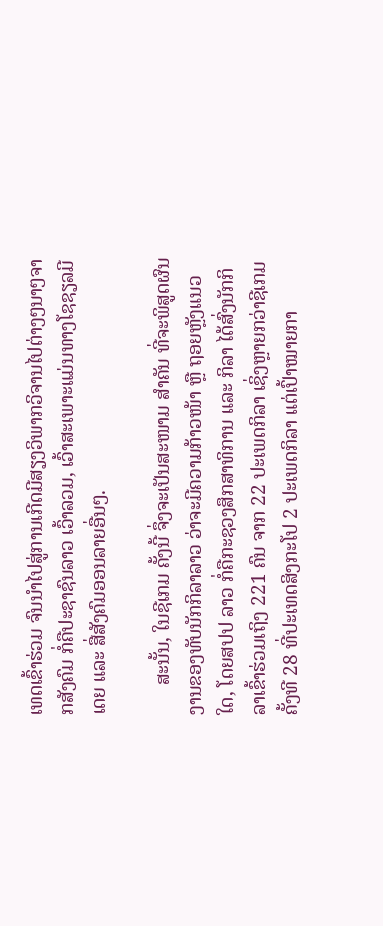ເທດເຂົ້າຮ່ວມ ຈົນນຳໄປສູ່ການເກີດມີສຽງວິພາກວິຈານໄປຕ່າງໆນາໆຈາກສັງຄົມ ກໍ່ຄືປະຊາຊົນລາວ ເວົ້າລວມ, ເວົ້າສະເພາະແມ່ນທາງໂຊຊຽລມີເດຍ ແລະ ສື່ສັງຄົມອອນລາຍອື່ນໆ.

      ສະນັ້ນ, ໃນຊີເກມ ຄັ້ງນີ້ ຈຶ່ງຈະເປັນສະໜາມ ສຳຄັນ ທີ່ຈະພິສູດຜົນງານຂອງທັບນັກກິລາລາວ ວ່າຈະມີຄວາມກ້າວໜ້າ ຫຼື ຖອຍຫຼັງແນວໃດ, ໂດຍສປປ ລາວ ກໍ່ຄືກະຊວງສຶກສາທິການ ແລະ ກິລາ ໄດ້ສົ່ງນັກກິລາເຂົ້າຮ່ວມເຖິງ 221 ຄົນ ຈາກ 22 ປະເພດກິລາ ເຊິ່ງຫຼາຍກວ່າຊີເກມ ຄັ້ງທີ 28 ທີ່ປະເທດສິງກະໂປ 2 ປະເພດກິລາ ແຕ່ເປົ້າໝາຍກາ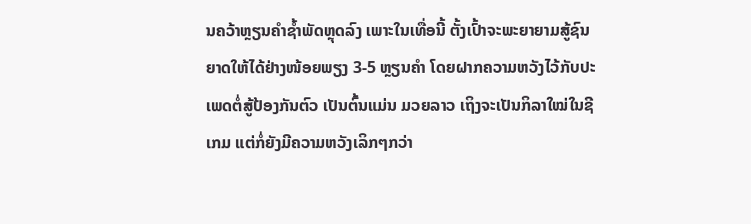ນຄວ້າຫຼຽນຄຳຊ້ຳພັດຫຼຸດລົງ ເພາະໃນເທື່ອນີ້ ຕັ້ງເປົ້າຈະພະຍາຍາມສູ້ຊົນຍາດໃຫ້ໄດ້ຢ່າງໜ້ອຍພຽງ 3-5 ຫຼຽນຄຳ ໂດຍຝາກຄວາມຫວັງໄວ້ກັບປະເພດຕໍ່ສູ້ປ້ອງກັນຕົວ ເປັນຕົ້ນແມ່ນ ມວຍລາວ ເຖິງຈະເປັນກິລາໃໝ່ໃນຊີເກມ ແຕ່ກໍ່ຍັງມີຄວາມຫວັງເລິກໆກວ່າ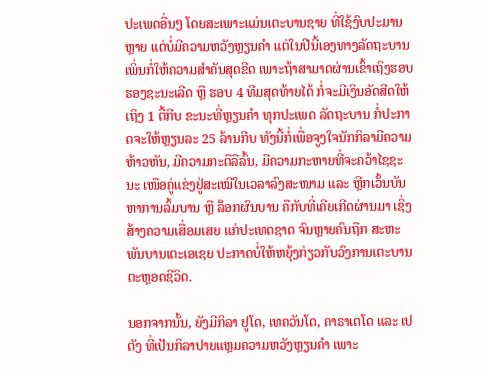ປະເພດອື່ນໆ ໂດຍສະເພາະແມ່ນເຕະບານຊາຍ ທີ່ໃຊ້ງົບປະມານຫຼາຍ ແຕ່ບໍ່ມີຄວາມຫວັງຫຼຽນຄຳ ແຕ່ໃນປີນີ້ເອງທາງລັດຖະບານ ເພິ່ນກໍ່ໃຫ້ຄວາມສຳຄັນສຸດຂີດ ເພາະຖ້າສາມາດຜ່ານເຂົ້າເຖິງຮອບຮອງຊະນະເລີດ ຫຼື ຮອບ 4 ທີມສຸດທ້າຍໄດ້ ກໍ່ຈະມີເງິນອັດສີດໃຫ້ເຖິງ 1 ຕື້ກີບ ຂະນະທີ່ຫຼຽນຄຳ ທຸກປະເພດ ລັດຖະບານ ກໍ່ປະກາດຈະໃຫ້ຫຼຽນລະ 25 ລ້ານກີບ ທັງນີ້ກໍ່ເພື່ອຈູງໃຈນັກກິລາມີຄວາມຫ້າວຫັນ, ມີຄວາມກະຕືລືລົ້ນ, ມີຄວາມກະຫາຍທີ່ຈະຄວ້າໄຊຊະນະ ເໜືອຄູ່ແຂ່ງຢູ່ສະເໝີໃນເວລາລົງສະໜາມ ແລະ ຫຼີກເວັ້ນບັນຫາການລົ້ມບານ ຫຼື ລ໊ອກຜົນບານ ຄືກັບທີ່ເຄີຍເກີດຜ່ານມາ ເຊິ່ງສ້າງຄວາມເສື່ອມເສຍ ແກ່ປະເທດຊາດ ຈົນຫຼາຍຄົນຖືກ ສະຫະພັນບານເຕະເອເຊຍ ປະກາດບໍ່ໃຫ້ຫຍຸ້ງກ່ຽວກັບວົງການເຕະບານຕະຫຼອດຊີວິດ.

ນອກຈາກນັ້ນ, ຍັງມີກິລາ ຢູໂດ, ເທຄວັນໂດ, ຄາຣາເຕໂດ ແລະ ເປຕັງ ທີ່ເປັນກິລາປາຍແຫຼມຄວາມຫວັງຫຼຽນຄຳ ເພາະ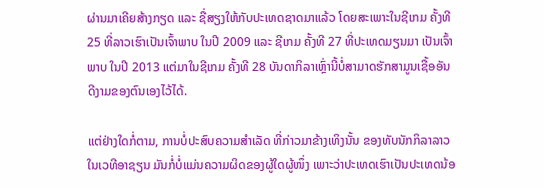ຜ່ານມາເຄີຍສ້າງກຽດ ແລະ ຊື່ສຽງໃຫ້ກັບປະເທດຊາດມາແລ້ວ ໂດຍສະເພາະໃນຊີເກມ ຄັ້ງທີ 25 ທີ່ລາວເຮົາເປັນເຈົ້າພາບ ໃນປີ 2009 ແລະ ຊີເກມ ຄັ້ງທີ 27 ທີ່ປະເທດມຽນມາ ເປັນເຈົ້າພາບ ໃນປີ 2013 ແຕ່ມາໃນຊີເກມ ຄັ້ງທີ 28 ບັນດາກິລາເຫຼົ່ານີ້ບໍ່ສາມາດຮັກສາມູນເຊື້ອອັນດີງາມຂອງຕົນເອງໄວ້ໄດ້.

ແຕ່ຢ່າງໃດກໍ່ຕາມ, ການບໍ່ປະສົບຄວາມສຳເລັດ ທີ່ກ່າວມາຂ້າງເທິງນັ້ນ ຂອງທັບນັກກິລາລາວໃນເວທີອາຊຽນ ມັນກໍ່ບໍ່ແມ່ນຄວາມຜິດຂອງຜູ້ໃດຜູ້ໜຶ່ງ ເພາະວ່າປະເທດເຮົາເປັນປະເທດນ້ອ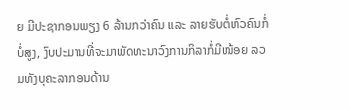ຍ ມີປະຊາກອນພຽງ 6 ລ້ານກວ່າຄົນ ແລະ ລາຍຮັບຕໍ່ຫົວຄົນກໍ່ບໍ່ສູງ, ງົບປະມານທີ່ຈະມາພັດທະນາວົງການກິລາກໍ່ມີໜ້ອຍ ລວມທັງບຸຄະລາກອນດ້ານ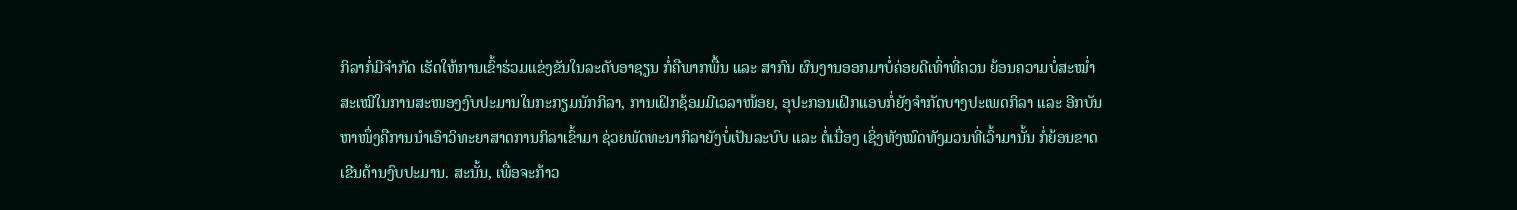ກິລາກໍ່ມີຈຳກັດ ເຮັດໃຫ້ການເຂົ້າຮ່ວມແຂ່ງຂັນໃນລະດັບອາຊຽນ ກໍ່ຄືພາກພື້ນ ແລະ ສາກົນ ຜົນງານອອກມາບໍ່ຄ່ອຍດີເທົ່າທີ່ຄວນ ຍ້ອນຄວາມບໍ່ສະໝ່ຳສະເໝີໃນການສະໜອງງົບປະມານໃນກະກຽມນັກກິລາ, ການເຝິກຊ້ອມມີເວລາໜ້ອຍ, ອຸປະກອນເຝິກແອບກໍ່ຍັງຈຳກັດບາງປະເພດກິລາ ແລະ ອີກບັນຫາໜຶ່ງຄືການນຳເອົາວິທະຍາສາດການກິລາເຂົ້າມາ ຊ່ວຍພັດທະນາກິລາຍັງບໍ່ເປັນລະບົບ ແລະ ຕໍ່ເນື່ອງ ເຊິ່ງທັງໝົດທັງມວນທີ່ເວົ້າມານັ້ນ ກໍ່ຍ້ອນຂາດເຂີນດ້ານງົບປະມານ. ສະນັ້ນ, ເພື່ອຈະກ້າວ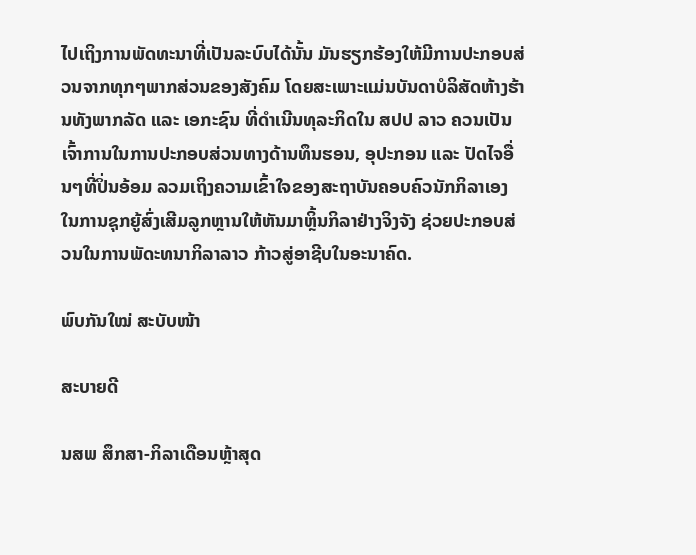ໄປເຖິງການພັດທະນາທີ່ເປັນລະບົບໄດ້ນັ້ນ ມັນຮຽກຮ້ອງໃຫ້ມີການປະກອບສ່ວນຈາກທຸກໆພາກສ່ວນຂອງສັງຄົມ ໂດຍສະເພາະແມ່ນບັນດາບໍລິສັດຫ້າງຮ້ານທັງພາກລັດ ແລະ ເອກະຊົນ ທີ່ດຳເນີນທຸລະກິດໃນ ສປປ ລາວ ຄວນເປັນເຈົ້າການໃນການປະກອບສ່ວນທາງດ້ານທຶນຮອນ, ອຸປະກອນ ແລະ ປັດໄຈອື່ນໆທີ່ປິ່ນອ້ອມ ລວມເຖິງຄວາມເຂົ້າໃຈຂອງສະຖາບັນຄອບຄົວນັກກິລາເອງ ໃນການຊຸກຍູ້ສົ່ງເສີມລູກຫຼານໃຫ້ຫັນມາຫຼິ້ນກິລາຢ່າງຈິງຈັງ ຊ່ວຍປະກອບສ່ວນໃນການພັດະທນາກິລາລາວ ກ້າວສູ່ອາຊີບໃນອະນາຄົດ.

ພົບກັນໃໝ່ ສະບັບໜ້າ

ສະບາຍດີ

ນສພ ສຶກສາ-ກິລາເດືອນຫຼ້າສຸດ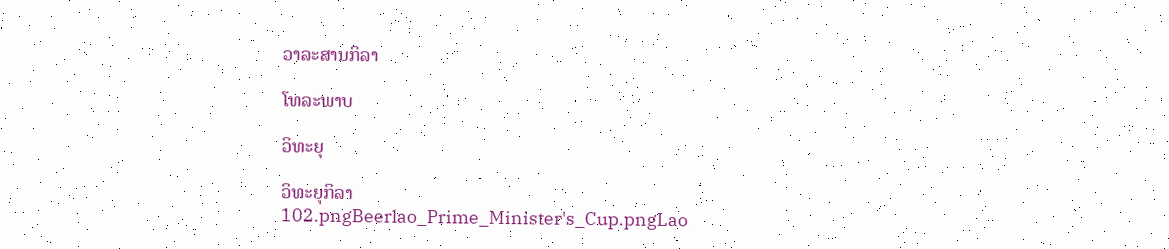ວາລະສານກິລາ

ໂທລະພາບ

ວິທະຍຸ

ວິທະຍຸກິລາ
102.pngBeerlao_Prime_Minister's_Cup.pngLao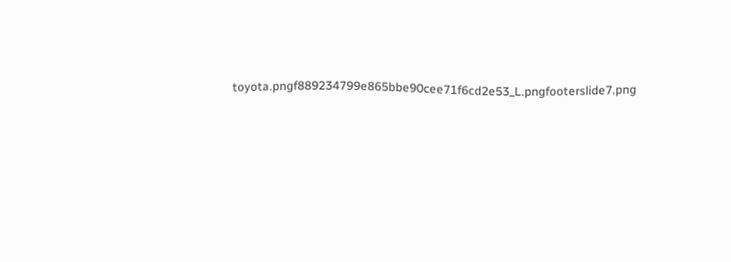toyota.pngf889234799e865bbe90cee71f6cd2e53_L.pngfooterslide7.png